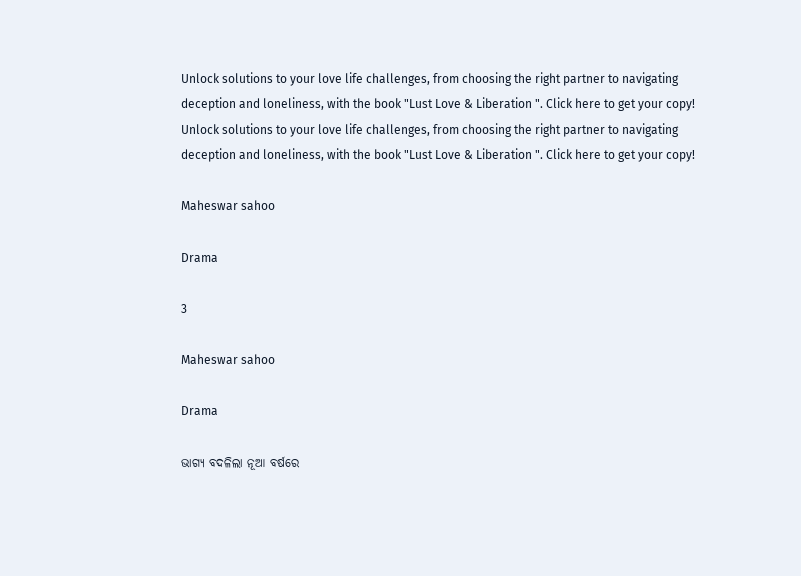Unlock solutions to your love life challenges, from choosing the right partner to navigating deception and loneliness, with the book "Lust Love & Liberation ". Click here to get your copy!
Unlock solutions to your love life challenges, from choosing the right partner to navigating deception and loneliness, with the book "Lust Love & Liberation ". Click here to get your copy!

Maheswar sahoo

Drama

3

Maheswar sahoo

Drama

ଭାଗ୍ୟ ବଦଳିଲା ନୂଆ ବର୍ଷରେ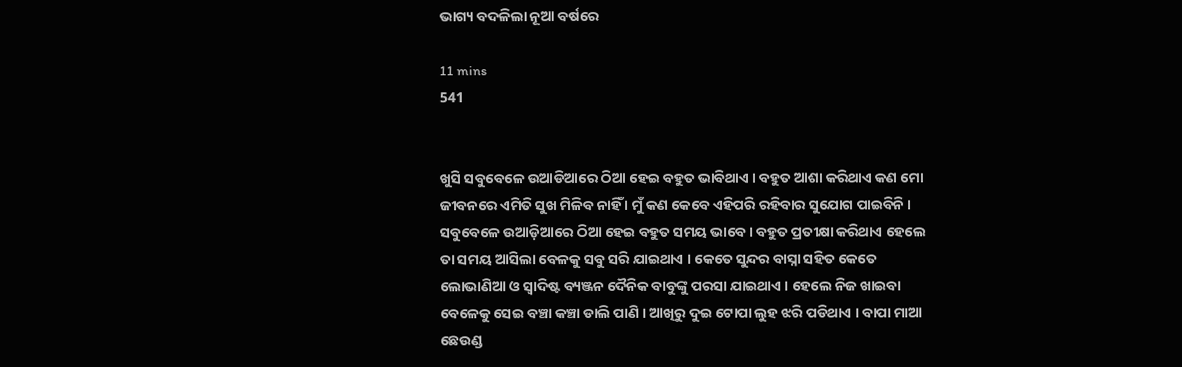ଭାଗ୍ୟ ବଦଳିଲା ନୂଆ ବର୍ଷରେ

11 mins
541


ଖୁସି ସବୁବେଳେ ଉଆଡିଆରେ ଠିଆ ହେଇ ବହୁତ ଭାବିଥାଏ । ବହୁତ ଆଶା କରିଥାଏ କଣ ମୋ ଜୀବନରେ ଏମିତି ସୁଖ ମିଳିବ ନାହିଁ । ମୁଁ କଣ କେବେ ଏହିପରି ରହିବାର ସୁଯୋଗ ପାଇବିନି । ସବୁବେଳେ ଉଆଡ଼ିଆରେ ଠିଆ ହେଇ ବହୁତ ସମୟ ଭାବେ । ବହୁତ ପ୍ରତୀକ୍ଷା କରିଥାଏ ହେଲେ ତା ସମୟ ଆସିଲା ବେଳକୁ ସବୁ ସରି ଯାଇଥାଏ । କେତେ ସୁନ୍ଦର ବାସ୍ନା ସହିତ କେତେ ଲୋଭାଣିଆ ଓ ସ୍ୱାଦିଷ୍ଟ ବ୍ୟଞ୍ଜନ ଦୈନିକ ବାବୁଙ୍କୁ ପରସା ଯାଇଥାଏ । ହେଲେ ନିଜ ଖାଇବା ବେଳେକୁ ସେଇ ବଞ୍ଚା କଞ୍ଚା ଡାଲି ପାଣି । ଆଖିରୁ ଦୁଇ ଟୋପା ଲୁହ ଝରି ପଡିଥାଏ । ବାପା ମାଆ ଛେଉଣ୍ଡ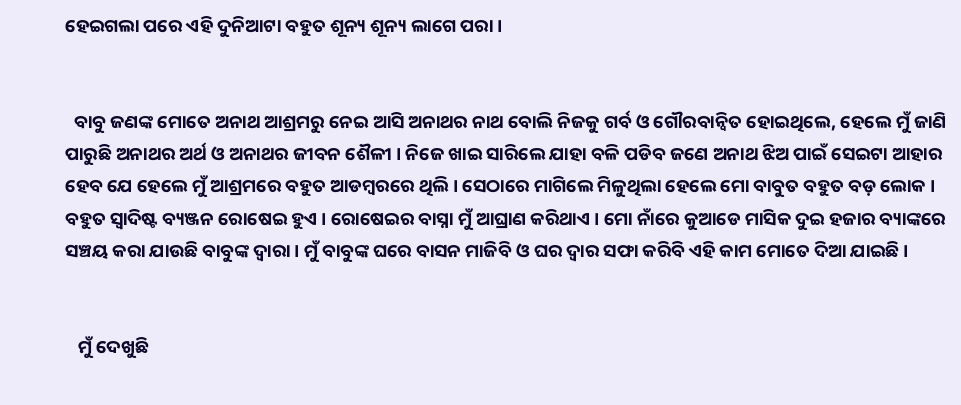ହେଇଗଲା ପରେ ଏହି ଦୁନିଆଟା ବହୁତ ଶୂନ୍ୟ ଶୂନ୍ୟ ଲାଗେ ପରା ।


  ବାବୁ ଜଣଙ୍କ ମୋତେ ଅନାଥ ଆଶ୍ରମରୁ ନେଇ ଆସି ଅନାଥର ନାଥ ବୋଲି ନିଜକୁ ଗର୍ବ ଓ ଗୌରବାନ୍ୱିତ ହୋଇଥିଲେ, ହେଲେ ମୁଁ ଜାଣି ପାରୁଛି ଅନାଥର ଅର୍ଥ ଓ ଅନାଥର ଜୀବନ ଶୈଳୀ । ନିଜେ ଖାଇ ସାରିଲେ ଯାହା ବଳି ପଡିବ ଜଣେ ଅନାଥ ଝିଅ ପାଇଁ ସେଇଟା ଆହାର ହେବ ଯେ ହେଲେ ମୁଁ ଆଶ୍ରମରେ ବହୁତ ଆଡମ୍ବରରେ ଥିଲି । ସେଠାରେ ମାଗିଲେ ମିଳୁଥିଲା ହେଲେ ମୋ ବାବୁତ ବହୁତ ବଡ଼ ଲୋକ । ବହୁତ ସ୍ୱାଦିଷ୍ଟ ବ୍ୟଞ୍ଜନ ରୋଷେଇ ହୁଏ । ରୋଷେଇର ବାସ୍ନା ମୁଁ ଆଘ୍ରାଣ କରିଥାଏ । ମୋ ନାଁରେ କୁଆଡେ ମାସିକ ଦୁଇ ହଜାର ବ୍ୟାଙ୍କରେ ସଞ୍ଚୟ କରା ଯାଉଛି ବାବୁଙ୍କ ଦ୍ୱାରା । ମୁଁ ବାବୁଙ୍କ ଘରେ ବାସନ ମାଜିବି ଓ ଘର ଦ୍ୱାର ସଫା କରିବି ଏହି କାମ ମୋତେ ଦିଆ ଯାଇଛି ।


   ମୁଁ ଦେଖୁଛି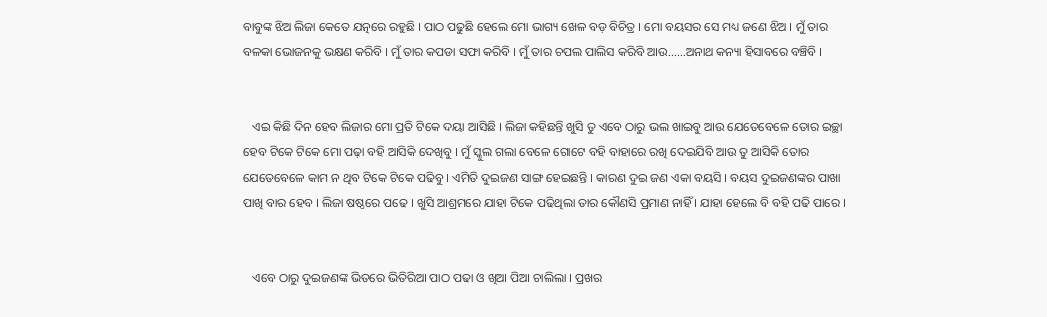ବାବୁଙ୍କ ଝିଅ ଲିଜା କେତେ ଯତ୍ନରେ ରହୁଛି । ପାଠ ପଢୁଛି ହେଲେ ମୋ ଭାଗ୍ୟ ଖେଳ ବଡ଼ ବିଚିତ୍ର । ମୋ ବୟସର ସେ ମଧ୍ୟ ଜଣେ ଝିଅ । ମୁଁ ତାର ବଳକା ଭୋଜନକୁ ଭକ୍ଷଣ କରିବି । ମୁଁ ତାର କପଡା ସଫା କରିବି । ମୁଁ ତାର ଚପଲ ପାଲିସ କରିବି ଆଉ......ଅନାଥ କନ୍ୟା ହିସାବରେ ବଞ୍ଚିବି ।


   ଏଇ କିଛି ଦିନ ହେବ ଲିଜାର ମୋ ପ୍ରତି ଟିକେ ଦୟା ଆସିଛି । ଲିଜା କହିଛନ୍ତି ଖୁସି ତୁ ଏବେ ଠାରୁ ଭଲ ଖାଇବୁ ଆଉ ଯେତେବେଳେ ତୋର ଇଚ୍ଛା ହେବ ଟିକେ ଟିକେ ମୋ ପଢ଼ା ବହି ଆସିକି ଦେଖିବୁ । ମୁଁ ସ୍କୁଲ ଗଲା ବେଳେ ଗୋଟେ ବହି ବାହାରେ ରଖି ଦେଇଯିବି ଆଉ ତୁ ଆସିକି ତୋର ଯେତେବେଳେ କାମ ନ ଥିବ ଟିକେ ଟିକେ ପଢିବୁ । ଏମିତି ଦୁଇଜଣ ସାଙ୍ଗ ହେଇଛନ୍ତି । କାରଣ ଦୁଇ ଜଣ ଏକା ବୟସି । ବୟସ ଦୁଇଜଣଙ୍କର ପାଖା ପାଖି ବାର ହେବ । ଲିଜା ଷଷ୍ଠରେ ପଢେ । ଖୁସି ଆଶ୍ରମରେ ଯାହା ଟିକେ ପଢିଥିଲା ତାର କୌଣସି ପ୍ରମାଣ ନାହିଁ । ଯାହା ହେଲେ ବି ବହି ପଢି ପାରେ ।


   ଏବେ ଠାରୁ ଦୁଇଜଣଙ୍କ ଭିତରେ ଭିତିରିଆ ପାଠ ପଢା ଓ ଖିଆ ପିଆ ଚାଲିଲା । ପ୍ରଖର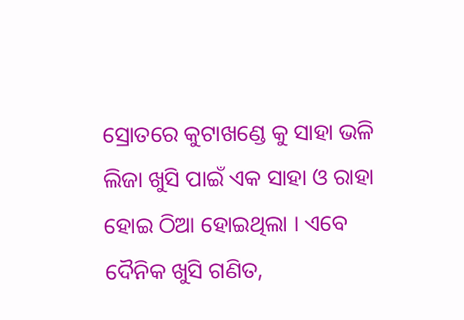ସ୍ରୋତରେ କୁଟାଖଣ୍ଡେ କୁ ସାହା ଭଳି ଲିଜା ଖୁସି ପାଇଁ ଏକ ସାହା ଓ ରାହା ହୋଇ ଠିଆ ହୋଇଥିଲା । ଏବେ ଦୈନିକ ଖୁସି ଗଣିତ,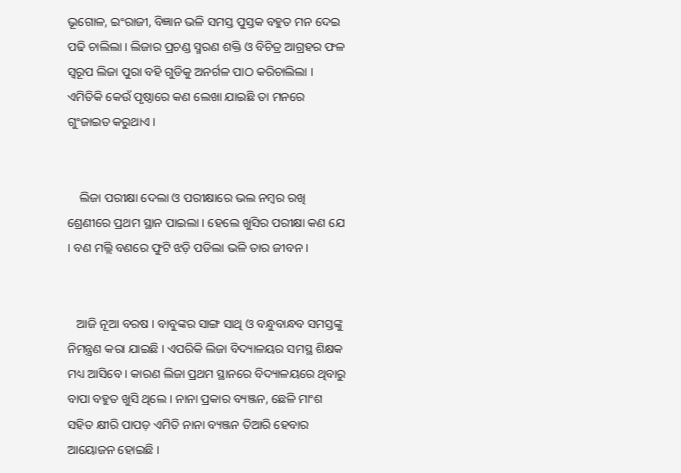ଭୂଗୋଳ, ଇଂରାଜୀ, ବିଜ୍ଞାନ ଭଳି ସମସ୍ତ ପୁସ୍ତକ ବହୁତ ମନ ଦେଇ ପଢି ଚାଲିଲା । ଲିଜାର ପ୍ରଚଣ୍ଡ ସ୍ମରଣ ଶକ୍ତି ଓ ବିଚିତ୍ର ଆଗ୍ରହର ଫଳ ସ୍ୱରୂପ ଲିଜା ପୁରା ବହି ଗୁଡିକୁ ଅନର୍ଗଳ ପାଠ କରିଚାଲିଲା । ଏମିତିକି କେଉଁ ପୃଷ୍ଠାରେ କଣ ଲେଖା ଯାଇଛି ତା ମନରେ ଗୁଂଜାଇତ କରୁଥାଏ ।


    ଲିଜା ପରୀକ୍ଷା ଦେଲା ଓ ପରୀକ୍ଷାରେ ଭଲ ନମ୍ବର ରଖି ଶ୍ରେଣୀରେ ପ୍ରଥମ ସ୍ଥାନ ପାଇଲା । ହେଲେ ଖୁସିର ପରୀକ୍ଷା କଣ ଯେ । ବଣ ମଲ୍ଲି ବଣରେ ଫୁଟି ଝଡ଼ି ପଡିଲା ଭଳି ତାର ଜୀବନ ।


   ଆଜି ନୂଆ ବରଷ । ବାବୁଙ୍କର ସାଙ୍ଗ ସାଥି ଓ ବନ୍ଧୁବାନ୍ଧବ ସମସ୍ତଙ୍କୁ ନିମନ୍ତ୍ରଣ କରା ଯାଇଛି । ଏପରିକି ଲିଜା ବିଦ୍ୟାଳୟର ସମସ୍ଥ ଶିକ୍ଷକ ମଧ୍ୟ ଆସିବେ । କାରଣ ଲିଜା ପ୍ରଥମ ସ୍ଥାନରେ ବିଦ୍ୟାଳୟରେ ଥିବାରୁ ବାପା ବହୁତ ଖୁସି ଥିଲେ । ନାନା ପ୍ରକାର ବ୍ୟଞ୍ଜନ, ଛେଳି ମାଂଶ ସହିତ କ୍ଷୀରି ପାପଡ଼ ଏମିତି ନାନା ବ୍ୟଞ୍ଜନ ତିଆରି ହେବାର ଆୟୋଜନ ହୋଇଛି ।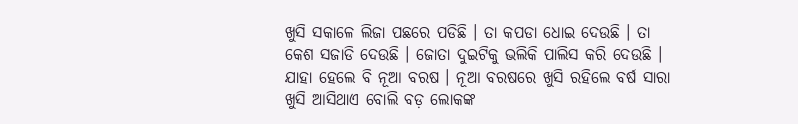ଖୁସି ସକାଳେ ଲିଜା ପଛରେ ପଡିଛି । ତା କପଡା ଧୋଇ ଦେଉଛି । ତା କେଶ ସଜାଡି ଦେଉଛି । ଜୋତା ଦୁଇଟିକୁ ଭଲିକି ପାଲିସ କରି ଦେଉଛି । ଯାହା ହେଲେ ବି ନୂଆ ବରଷ । ନୂଆ ବରଷରେ ଖୁସି ରହିଲେ ବର୍ଷ ସାରା ଖୁସି ଆସିଥାଏ ବୋଲି ବଡ଼ ଲୋକଙ୍କ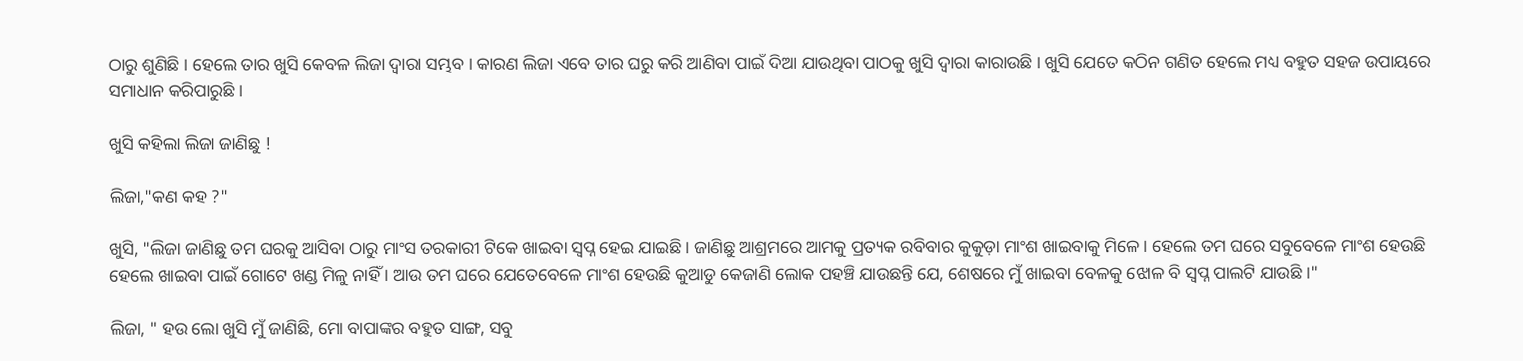ଠାରୁ ଶୁଣିଛି । ହେଲେ ତାର ଖୁସି କେବଳ ଲିଜା ଦ୍ୱାରା ସମ୍ଭବ । କାରଣ ଲିଜା ଏବେ ତାର ଘରୁ କରି ଆଣିବା ପାଇଁ ଦିଆ ଯାଉଥିବା ପାଠକୁ ଖୁସି ଦ୍ୱାରା କାରାଉଛି । ଖୁସି ଯେତେ କଠିନ ଗଣିତ ହେଲେ ମଧ୍ୟ ବହୁତ ସହଜ ଉପାୟରେ ସମାଧାନ କରିପାରୁଛି ।

ଖୁସି କହିଲା ଲିଜା ଜାଣିଛୁ !

ଲିଜା,"କଣ କହ ?"

ଖୁସି, "ଲିଜା ଜାଣିଛୁ ତମ ଘରକୁ ଆସିବା ଠାରୁ ମାଂସ ତରକାରୀ ଟିକେ ଖାଇବା ସ୍ୱପ୍ନ ହେଇ ଯାଇଛି । ଜାଣିଛୁ ଆଶ୍ରମରେ ଆମକୁ ପ୍ରତ୍ୟକ ରବିବାର କୁକୁଡ଼ା ମାଂଶ ଖାଇବାକୁ ମିଳେ । ହେଲେ ତମ ଘରେ ସବୁବେଳେ ମାଂଶ ହେଉଛି ହେଲେ ଖାଇବା ପାଇଁ ଗୋଟେ ଖଣ୍ଡ ମିଳୁ ନାହିଁ । ଆଉ ତମ ଘରେ ଯେତେବେଳେ ମାଂଶ ହେଉଛି କୁଆଡୁ କେଜାଣି ଲୋକ ପହଞ୍ଚି ଯାଉଛନ୍ତି ଯେ, ଶେଷରେ ମୁଁ ଖାଇବା ବେଳକୁ ଝୋଳ ବି ସ୍ୱପ୍ନ ପାଲଟି ଯାଉଛି ।"

ଲିଜା, " ହଉ ଲୋ ଖୁସି ମୁଁ ଜାଣିଛି, ମୋ ବାପାଙ୍କର ବହୁତ ସାଙ୍ଗ, ସବୁ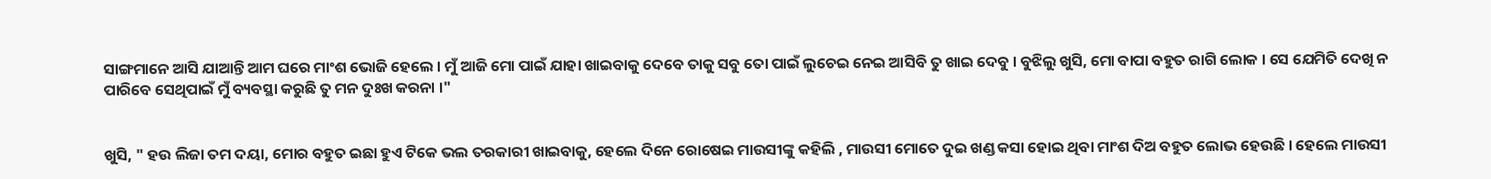ସାଙ୍ଗମାନେ ଆସି ଯାଆନ୍ତି ଆମ ଘରେ ମାଂଶ ଭୋଜି ହେଲେ । ମୁଁ ଆଜି ମୋ ପାଇଁ ଯାହା ଖାଇବାକୁ ଦେବେ ତାକୁ ସବୁ ତୋ ପାଇଁ ଲୁଚେଇ ନେଇ ଆସିବି ତୁ ଖାଇ ଦେବୁ । ବୁଝିଲୁ ଖୁସି, ମୋ ବାପା ବହୁତ ରାଗି ଲୋକ । ସେ ଯେମିତି ଦେଖି ନ ପାରିବେ ସେଥିପାଇଁ ମୁଁ ବ୍ୟବସ୍ଥା କରୁଛି ତୁ ମନ ଦୁଃଖ କରନା ।"


ଖୁସି, " ହଉ ଲିଜା ତମ ଦୟା, ମୋର ବହୁତ ଇଛା ହୁଏ ଟିକେ ଭଲ ତରକାରୀ ଖାଇବାକୁ, ହେଲେ ଦିନେ ରୋଷେଇ ମାଉସୀଙ୍କୁ କହିଲି , ମାଉସୀ ମୋତେ ଦୁଇ ଖଣ୍ଡ କସା ହୋଇ ଥିବା ମାଂଶ ଦିଅ ବହୁତ ଲୋଭ ହେଉଛି । ହେଲେ ମାଉସୀ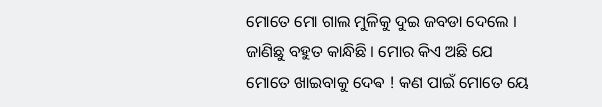ମୋତେ ମୋ ଗାଲ ମୁଳିକୁ ଦୁଇ ଜବଡା ଦେଲେ । ଜାଣିଛୁ ବହୁତ କାନ୍ଧିଛି । ମୋର କିଏ ଅଛି ଯେ ମୋତେ ଖାଇବାକୁ ଦେଵ ! କଣ ପାଇଁ ମୋତେ ୟେ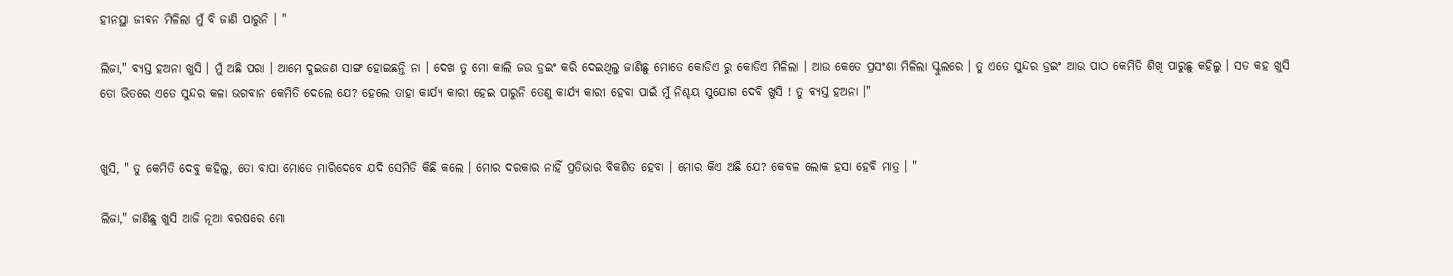ହୀନସ୍ଥା ଜୀବନ ମିଳିଲା ମୁଁ ବି ଜାଣି ପାରୁନି । "

ଲିଜା," ବ୍ୟସ୍ତ ହଅନା ଖୁସି । ମୁଁ ଅଛି ପରା । ଆମେ ଦୁଇଜଣ ସାଙ୍ଗ ହୋଇଛନ୍ତି ନା । ଦେଖ ତୁ ମୋ କାଲି ଜଉ ଡ୍ରଇଂ କରି ଦେଇଥିଲୁ ଜାଣିଛୁ ମୋତେ କୋଡିଏ ରୁ କୋଡିଏ ମିଳିଲା । ଆଉ କେତେ ପ୍ରସଂଶା ମିଳିଲା ସ୍କୁଲରେ । ତୁ ଏତେ ସୁନ୍ଦର ଡ୍ରଇଂ ଆଉ ପାଠ କେମିତି ଶିଖି ପାରୁଛୁ କହିଲୁ । ସତ କହ ଖୁସି ତୋ ଭିତରେ ଏତେ ସୁନ୍ଦର କଳା ଭଗବାନ କେମିତି ଦେଲେ ଯେ? ହେଲେ ତାହା କାର୍ଯ୍ୟ କାରୀ ହେଇ ପାରୁନି ତେଣୁ କାର୍ଯ୍ୟ କାରୀ ହେବା ପାଇଁ ମୁଁ ନିଶ୍ଚୟ ସୁଯୋଗ ଦେବି ଖୁସି ! ତୁ ବ୍ୟସ୍ତ ହଅନା ।"


ଖୁସି, " ତୁ କେମିତି ଦେବୁ କହିଲୁ, ତୋ ବାପା ମୋତେ ମାରିଦେବେ ଯଦି ସେମିତି କିଛି କଲେ । ମୋର ଦରକାର ନାହିଁ ପ୍ରତିଭାର ବିକଶିତ ହେବା । ମୋର କିଏ ଅଛି ଯେ? କେବଳ ଲୋକ ହସା ହେବି ମାତ୍ର । "

ଲିଜା," ଜାଣିଛୁ ଖୁସି ଆଜି ନୂଆ ବରଷରେ ମୋ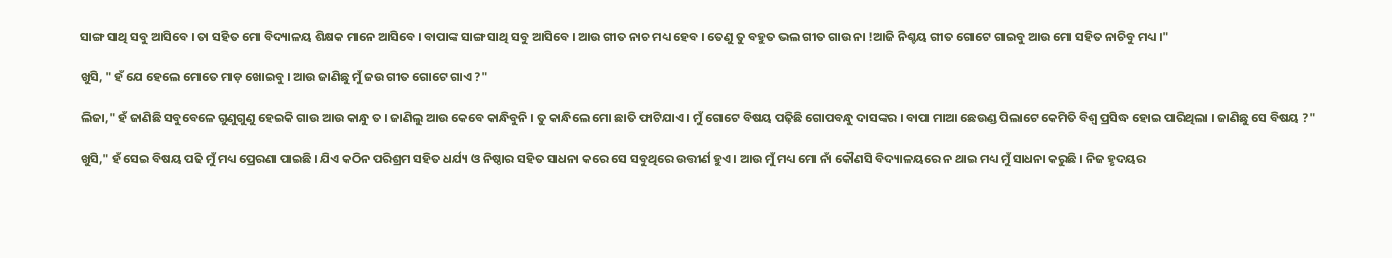ସାଙ୍ଗ ସାଥି ସବୁ ଆସିବେ । ତା ସହିତ ମୋ ବିଦ୍ୟାଳୟ ଶିକ୍ଷକ ମାନେ ଆସିବେ । ବାପାଙ୍କ ସାଙ୍ଗ ସାଥି ସବୁ ଆସିବେ । ଆଉ ଗୀତ ନାଚ ମଧ୍ୟ ହେବ । ତେଣୁ ତୁ ବହୁତ ଭଲ ଗୀତ ଗାଉ ନା !ଆଜି ନିଶ୍ଚୟ ଗୀତ ଗୋଟେ ଗାଇବୁ ଆଉ ମୋ ସହିତ ନାଚିବୁ ମଧ୍ୟ ।"

ଖୁସି, " ହଁ ଯେ ହେଲେ ମୋତେ ମାଡ଼ ଖୋଇବୁ । ଆଉ ଜାଣିଛୁ ମୁଁ ଜଉ ଗୀତ ଗୋଟେ ଗାଏ ?"

ଲିଜା," ହଁ ଜାଣିଛି ସବୁବେଳେ ଗୁଣୁଗୁଣୁ ହେଇକି ଗାଉ ଆଉ କାନ୍ଧୁ ତ । ଜାଣିଲୁ ଆଉ କେବେ କାନ୍ଧିବୁନି । ତୁ କାନ୍ଧିଲେ ମୋ ଛାତି ଫାଟିଯାଏ । ମୁଁ ଗୋଟେ ବିଷୟ ପଢ଼ିଛି ଗୋପବନ୍ଧୁ ଦାସଙ୍କର । ବାପା ମାଆ ଛେଉଣ୍ଡ ପିଲାଟେ କେମିତି ବିଶ୍ୱ ପ୍ରସିଦ୍ଧ ହୋଇ ପାରିଥିଲା । ଜାଣିଛୁ ସେ ବିଷୟ ?"

ଖୁସି," ହଁ ସେଇ ବିଷୟ ପଢି ମୁଁ ମଧ୍ୟ ପ୍ରେରଣା ପାଇଛି । ଯିଏ କଠିନ ପରିଶ୍ରମ ସହିତ ଧର୍ଯ୍ୟ ଓ ନିଷ୍ଠାର ସହିତ ସାଧନା କରେ ସେ ସବୁଥିରେ ଉତ୍ତୀର୍ଣ ହୁଏ । ଆଉ ମୁଁ ମଧ୍ୟ ମୋ ନାଁ କୌଣସି ବିଦ୍ୟାଳୟରେ ନ ଥାଇ ମଧ୍ୟ ମୁଁ ସାଧନା କରୁଛି । ନିଜ ହୃଦୟର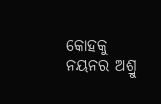କୋହକୁ ନୟନର ଅଶ୍ରୁ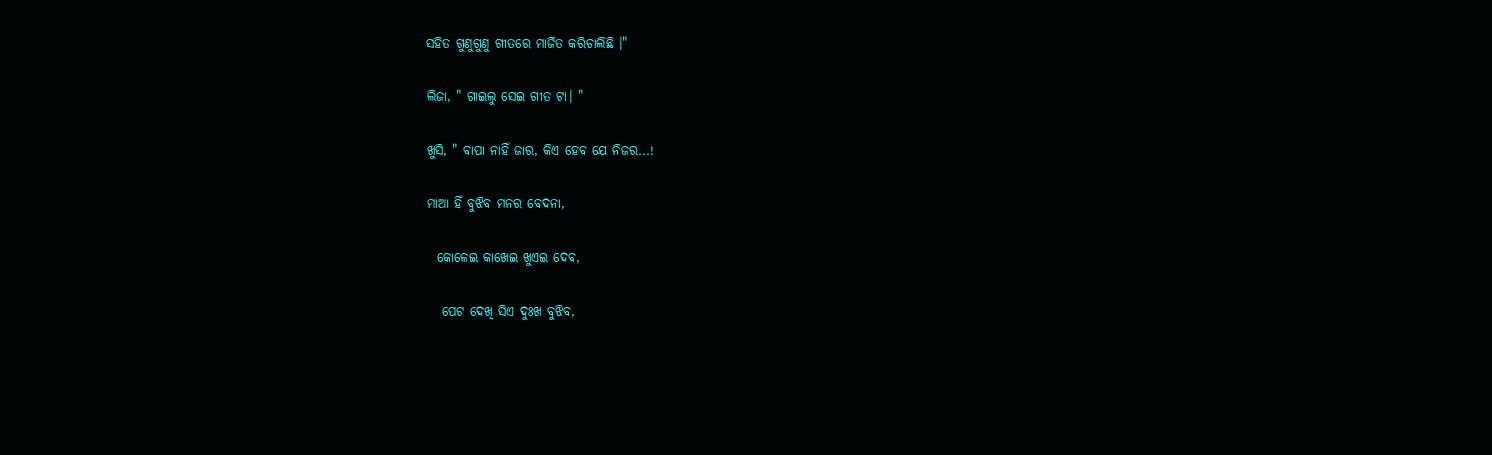ସହିତ ଗୁଣୁଗୁଣୁ ଗୀତରେ ମାର୍ଜିତ କରିଚାଲିଛି ।"

ଲିଜା, " ଗାଇଲୁ ସେଇ ଗୀତ ଟା। "

ଖୁସି, " ବାପା ନାହିଁ ଜାର, କିଏ ହେବ ଯେ ନିଜର...!

ମାଆ ହିଁ ବୁଝିବ ମନର ବେଦନା,

  କୋଳେଇ କାଖେଇ ଖୁଏଇ ଦେଵ,

   ପେଟ ଦେଖି ସିଏ ଦୁଃଖ ବୁଝିବ,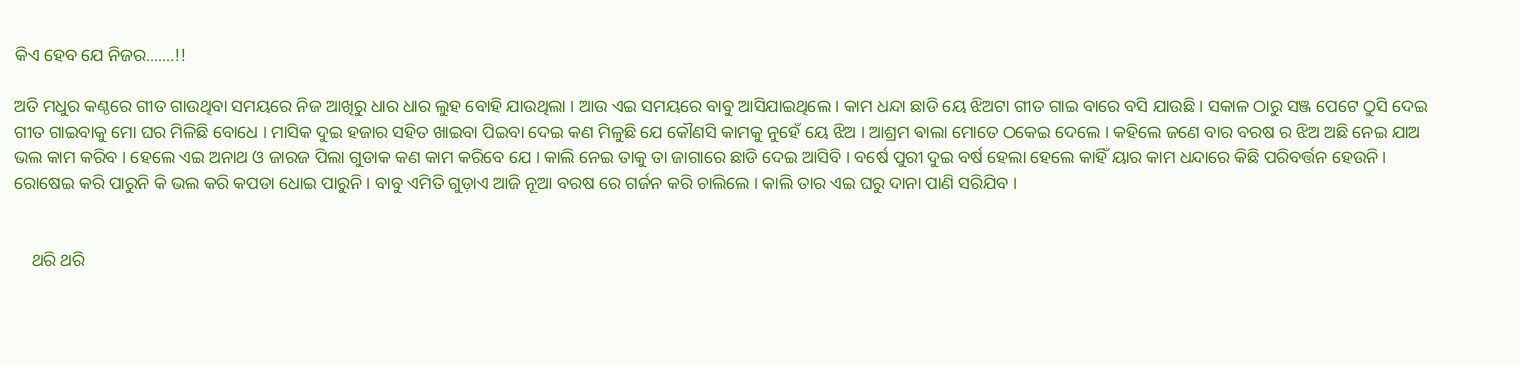କିଏ ହେବ ଯେ ନିଜର.......!!

ଅତି ମଧୁର କଣ୍ଠରେ ଗୀତ ଗାଉଥିବା ସମୟରେ ନିଜ ଆଖିରୁ ଧାର ଧାର ଲୁହ ବୋହି ଯାଉଥିଲା । ଆଉ ଏଇ ସମୟରେ ବାବୁ ଆସିଯାଇଥିଲେ । କାମ ଧନ୍ଦା ଛାଡି ୟେ ଝିଅଟା ଗୀତ ଗାଇ ବାରେ ବସି ଯାଉଛି । ସକାଳ ଠାରୁ ସଞ୍ଜ ପେଟେ ଠୁସି ଦେଇ ଗୀତ ଗାଇବାକୁ ମୋ ଘର ମିଳିଛି ବୋଧେ । ମାସିକ ଦୁଇ ହଜାର ସହିତ ଖାଇବା ପିଇବା ଦେଇ କଣ ମିଳୁଛି ଯେ କୌଣସି କାମକୁ ନୁହେଁ ୟେ ଝିଅ । ଆଶ୍ରମ ଵାଲା ମୋତେ ଠକେଇ ଦେଲେ । କହିଲେ ଜଣେ ବାର ବରଷ ର ଝିଅ ଅଛି ନେଇ ଯାଅ ଭଲ କାମ କରିବ । ହେଲେ ଏଇ ଅନାଥ ଓ ଜାରଜ ପିଲା ଗୁଡାକ କଣ କାମ କରିବେ ଯେ । କାଲି ନେଇ ତାକୁ ତା ଜାଗାରେ ଛାଡି ଦେଇ ଆସିବି । ବର୍ଷେ ପୁରୀ ଦୁଇ ବର୍ଷ ହେଲା ହେଲେ କାହିଁ ୟାର କାମ ଧନ୍ଦାରେ କିଛି ପରିବର୍ତ୍ତନ ହେଉନି । ରୋଷେଇ କରି ପାରୁନି କି ଭଲ କରି କପଡା ଧୋଇ ପାରୁନି । ବାବୁ ଏମିତି ଗୁଡ଼ାଏ ଆଜି ନୂଆ ବରଷ ରେ ଗର୍ଜନ କରି ଚାଲିଲେ । କାଲି ତାର ଏଇ ଘରୁ ଦାନା ପାଣି ସରିଯିବ ।


    ଥରି ଥରି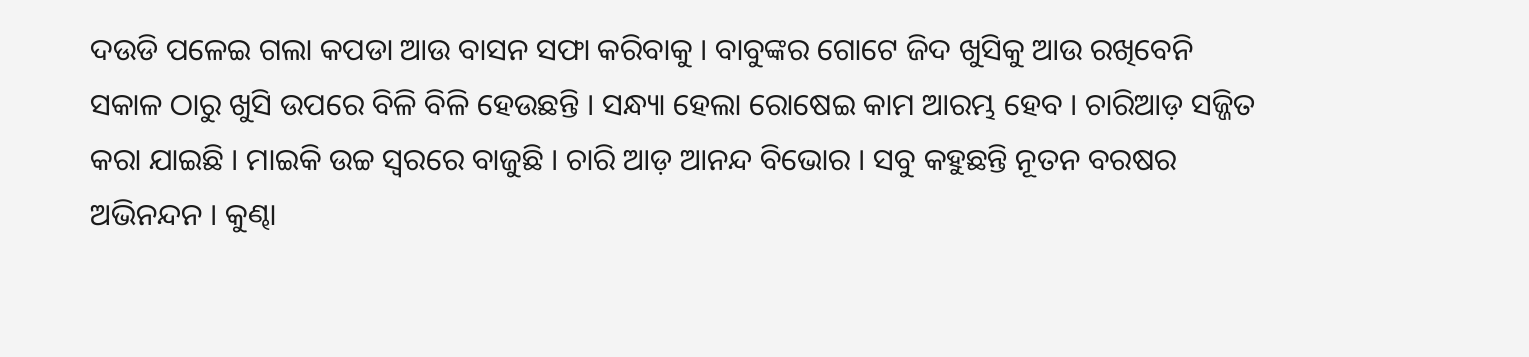ଦଉଡି ପଳେଇ ଗଲା କପଡା ଆଉ ବାସନ ସଫା କରିବାକୁ । ବାବୁଙ୍କର ଗୋଟେ ଜିଦ ଖୁସିକୁ ଆଉ ରଖିବେନି ସକାଳ ଠାରୁ ଖୁସି ଉପରେ ବିଳି ବିଳି ହେଉଛନ୍ତି । ସନ୍ଧ୍ୟା ହେଲା ରୋଷେଇ କାମ ଆରମ୍ଭ ହେବ । ଚାରିଆଡ଼ ସଜ୍ଜିତ କରା ଯାଇଛି । ମାଇକି ଉଚ୍ଚ ସ୍ୱରରେ ବାଜୁଛି । ଚାରି ଆଡ଼ ଆନନ୍ଦ ବିଭୋର । ସବୁ କହୁଛନ୍ତି ନୂତନ ବରଷର ଅଭିନନ୍ଦନ । କୁଣ୍ଢା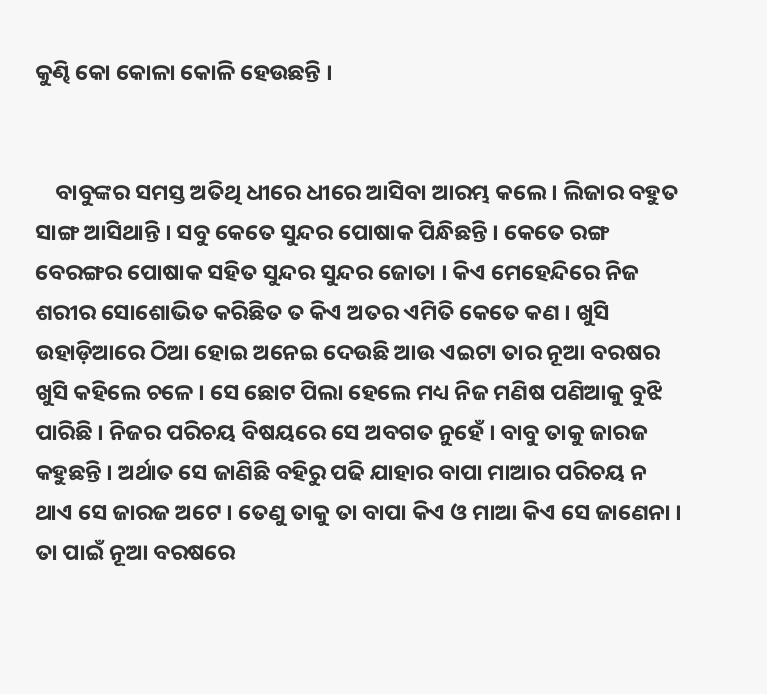କୁଣ୍ଢି କୋ କୋଳା କୋଳି ହେଉଛନ୍ତି ।


    ବାବୁଙ୍କର ସମସ୍ତ ଅତିଥି ଧୀରେ ଧୀରେ ଆସିବା ଆରମ୍ଭ କଲେ । ଲିଜାର ବହୁତ ସାଙ୍ଗ ଆସିଥାନ୍ତି । ସବୁ କେତେ ସୁନ୍ଦର ପୋଷାକ ପିନ୍ଧିଛନ୍ତି । କେତେ ରଙ୍ଗ ବେରଙ୍ଗର ପୋଷାକ ସହିତ ସୁନ୍ଦର ସୁନ୍ଦର ଜୋତା । କିଏ ମେହେନ୍ଦିରେ ନିଜ ଶରୀର ସୋଶୋଭିତ କରିଛିତ ତ କିଏ ଅତର ଏମିତି କେତେ କଣ । ଖୁସି ଉହାଡ଼ିଆରେ ଠିଆ ହୋଇ ଅନେଇ ଦେଉଛି ଆଉ ଏଇଟା ତାର ନୂଆ ବରଷର ଖୁସି କହିଲେ ଚଳେ । ସେ ଛୋଟ ପିଲା ହେଲେ ମଧ୍ୟ ନିଜ ମଣିଷ ପଣିଆକୁ ବୁଝି ପାରିଛି । ନିଜର ପରିଚୟ ବିଷୟରେ ସେ ଅବଗତ ନୁହେଁ । ବାବୁ ତାକୁ ଜାରଜ କହୁଛନ୍ତି । ଅର୍ଥାତ ସେ ଜାଣିଛି ବହିରୁ ପଢି ଯାହାର ବାପା ମାଆର ପରିଚୟ ନ ଥାଏ ସେ ଜାରଜ ଅଟେ । ତେଣୁ ତାକୁ ତା ବାପା କିଏ ଓ ମାଆ କିଏ ସେ ଜାଣେନା । ତା ପାଇଁ ନୂଆ ବରଷରେ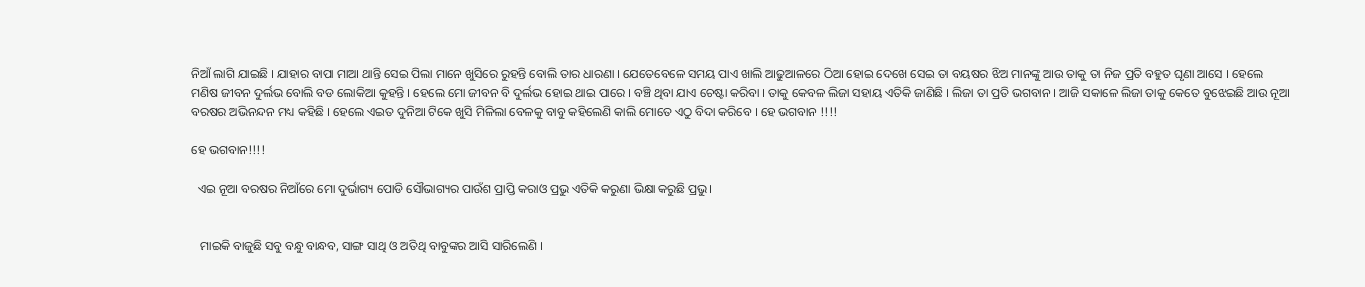ନିଆଁ ଲାଗି ଯାଇଛି । ଯାହାର ବାପା ମାଆ ଥାନ୍ତି ସେଇ ପିଲା ମାନେ ଖୁସିରେ ରୁହନ୍ତି ବୋଲି ତାର ଧାରଣା । ଯେତେବେଳେ ସମୟ ପାଏ ଖାଲି ଆଢୁଆଳରେ ଠିଆ ହୋଇ ଦେଖେ ସେଇ ତା ବୟଷର ଝିଅ ମାନଙ୍କୁ ଆଉ ତାକୁ ତା ନିଜ ପ୍ରତି ବହୁତ ଘୃଣା ଆସେ । ହେଲେ ମଣିଷ ଜୀବନ ଦୁର୍ଲଭ ବୋଲି ବଡ ଲୋକିଆ କୁହନ୍ତି । ହେଲେ ମୋ ଜୀବନ ବି ଦୁର୍ଲଭ ହୋଇ ଥାଇ ପାରେ । ବଞ୍ଚି ଥିବା ଯାଏ ଚେଷ୍ଟା କରିବା । ତାକୁ କେବଳ ଲିଜା ସହାୟ ଏତିକି ଜାଣିଛି । ଲିଜା ତା ପ୍ରତି ଭଗବାନ । ଆଜି ସକାଳେ ଲିଜା ତାକୁ କେତେ ବୁଝେଇଛି ଆଉ ନୂଆ ବରଷର ଅଭିନନ୍ଦନ ମଧ୍ୟ କହିଛି । ହେଲେ ଏଇତ ଦୁନିଆ ଟିକେ ଖୁସି ମିଳିଲା ବେଳକୁ ବାବୁ କହିଲେଣି କାଲି ମୋତେ ଏଠୁ ବିଦା କରିବେ । ହେ ଭଗବାନ !!!!

ହେ ଭଗବାନ!!!!

  ଏଇ ନୂଆ ବରଷର ନିଆଁରେ ମୋ ଦୁର୍ଭାଗ୍ୟ ପୋଡି ସୌଭାଗ୍ୟର ପାଉଁଶ ପ୍ରାପ୍ତି କରାଓ ପ୍ରଭୁ ଏତିକି କରୁଣା ଭିକ୍ଷା କରୁଛି ପ୍ରଭୁ।


   ମାଇକି ବାଜୁଛି ସବୁ ବନ୍ଧୁ ବାନ୍ଧବ, ସାଙ୍ଗ ସାଥି ଓ ଅତିଥି ବାବୁଙ୍କର ଆସି ସାରିଲେଣି ।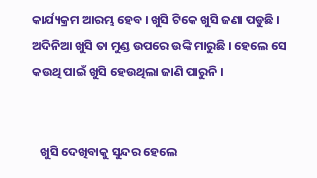କାର୍ଯ୍ୟକ୍ରମ ଆରମ୍ଭ ହେବ । ଖୁସି ଟିକେ ଖୁସି ଜଣା ପଡୁଛି । ଅଦିନିଆ ଖୁସି ତା ମୁଣ୍ଡ ଉପରେ ଉଙ୍କି ମାରୁଛି । ହେଲେ ସେ କଉଥି ପାଇଁ ଖୁସି ହେଉଥିଲା ଜାଣି ପାରୁନି ।


   ଖୁସି ଦେଖିବାକୁ ସୁନ୍ଦର ହେଲେ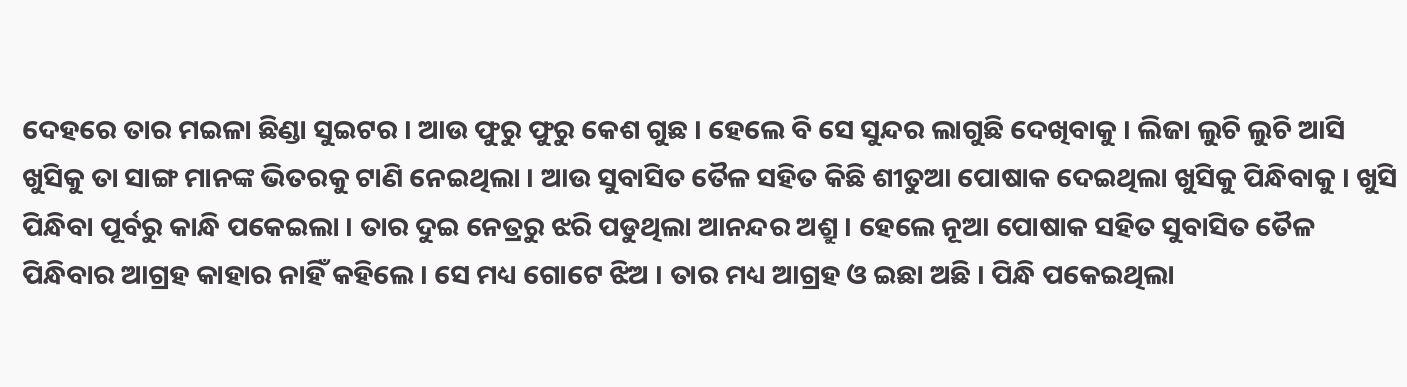ଦେହରେ ତାର ମଇଳା ଛିଣ୍ଡା ସୁଇଟର । ଆଉ ଫୁରୁ ଫୁରୁ କେଶ ଗୁଛ । ହେଲେ ବି ସେ ସୁନ୍ଦର ଲାଗୁଛି ଦେଖିବାକୁ । ଲିଜା ଲୁଚି ଲୁଚି ଆସି ଖୁସିକୁ ତା ସାଙ୍ଗ ମାନଙ୍କ ଭିତରକୁ ଟାଣି ନେଇଥିଲା । ଆଉ ସୁବାସିତ ତୈଳ ସହିତ କିଛି ଶୀତୁଆ ପୋଷାକ ଦେଇଥିଲା ଖୁସିକୁ ପିନ୍ଧିବାକୁ । ଖୁସି ପିନ୍ଧିବା ପୂର୍ବରୁ କାନ୍ଧି ପକେଇଲା । ତାର ଦୁଇ ନେତ୍ରରୁ ଝରି ପଡୁଥିଲା ଆନନ୍ଦର ଅଶ୍ରୁ । ହେଲେ ନୂଆ ପୋଷାକ ସହିତ ସୁବାସିତ ତୈଳ ପିନ୍ଧିବାର ଆଗ୍ରହ କାହାର ନାହିଁ କହିଲେ । ସେ ମଧ୍ୟ ଗୋଟେ ଝିଅ । ତାର ମଧ୍ୟ ଆଗ୍ରହ ଓ ଇଛା ଅଛି । ପିନ୍ଧି ପକେଇଥିଲା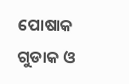ପୋଷାକ ଗୁଡାକ ଓ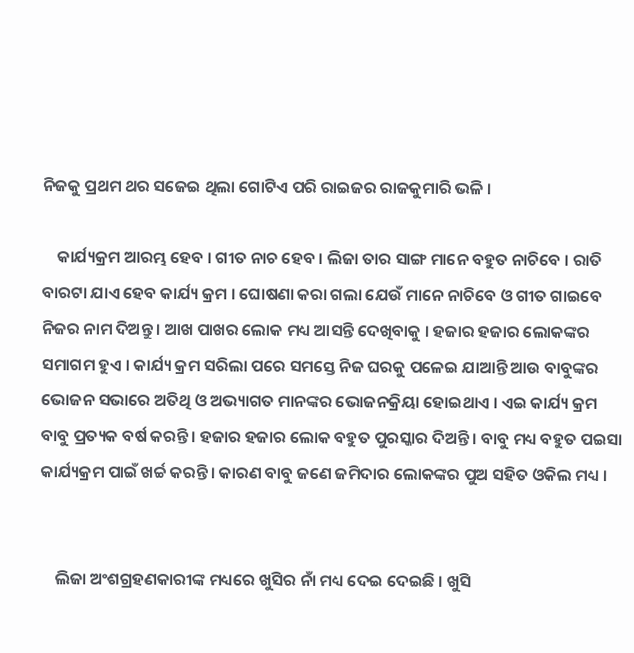ନିଜକୁ ପ୍ରଥମ ଥର ସଜେଇ ଥିଲା ଗୋଟିଏ ପରି ରାଇଜର ରାଜକୁମାରି ଭଳି ।

    କାର୍ଯ୍ୟକ୍ରମ ଆରମ୍ଭ ହେବ । ଗୀତ ନାଚ ହେବ । ଲିଜା ତାର ସାଙ୍ଗ ମାନେ ବହୁତ ନାଚିବେ । ରାତି ବାରଟା ଯାଏ ହେବ କାର୍ଯ୍ୟ କ୍ରମ । ଘୋଷଣା କରା ଗଲା ଯେଉଁ ମାନେ ନାଚିବେ ଓ ଗୀତ ଗାଇବେ ନିଜର ନାମ ଦିଅନ୍ତୁ । ଆଖ ପାଖର ଲୋକ ମଧ୍ୟ ଆସନ୍ତି ଦେଖିବାକୁ । ହଜାର ହଜାର ଲୋକଙ୍କର ସମାଗମ ହୁଏ । କାର୍ଯ୍ୟ କ୍ରମ ସରିଲା ପରେ ସମସ୍ତେ ନିଜ ଘରକୁ ପଳେଇ ଯାଆନ୍ତି ଆଉ ବାବୁଙ୍କର ଭୋଜନ ସଭାରେ ଅତିଥି ଓ ଅଭ୍ୟାଗତ ମାନଙ୍କର ଭୋଜନକ୍ରିୟା ହୋଇଥାଏ । ଏଇ କାର୍ଯ୍ୟ କ୍ରମ ବାବୁ ପ୍ରତ୍ୟକ ବର୍ଷ କରନ୍ତି । ହଜାର ହଜାର ଲୋକ ବହୁତ ପୁରସ୍କାର ଦିଅନ୍ତି । ବାବୁ ମଧ୍ୟ ବହୁତ ପଇସା କାର୍ଯ୍ୟକ୍ରମ ପାଇଁ ଖର୍ଚ୍ଚ କରନ୍ତି । କାରଣ ବାବୁ ଜଣେ ଜମିଦାର ଲୋକଙ୍କର ପୁଅ ସହିତ ଓକିଲ ମଧ୍ୟ ।


    ଲିଜା ଅଂଶଗ୍ରହଣକାରୀଙ୍କ ମଧ୍ୟରେ ଖୁସିର ନାଁ ମଧ୍ୟ ଦେଇ ଦେଇଛି । ଖୁସି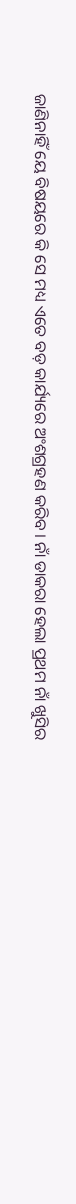ଜାଣିନାହିଁ ୟେ ବିଷୟରେ କି ସେ ମଧ୍ୟ ଏତେ ବଡ଼ କାର୍ଯ୍ୟରେ ଅଂଶଗ୍ରହଣ କରିବ । ନାଁ ଡାକରା ହେଲା ପ୍ରଥମ ନାଁ ଖୁସିର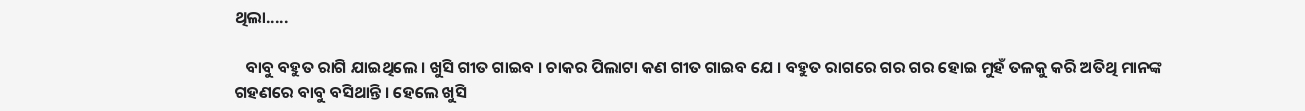ଥିଲା.....

   ବାବୁ ବହୁତ ରାଗି ଯାଇଥିଲେ । ଖୁସି ଗୀତ ଗାଇବ । ଚାକର ପିଲାଟା କଣ ଗୀତ ଗାଇବ ଯେ । ବହୁତ ରାଗରେ ଗର ଗର ହୋଇ ମୁହଁ ତଳକୁ କରି ଅତିଥି ମାନଙ୍କ ଗହଣରେ ବାବୁ ବସିଥାନ୍ତି । ହେଲେ ଖୁସି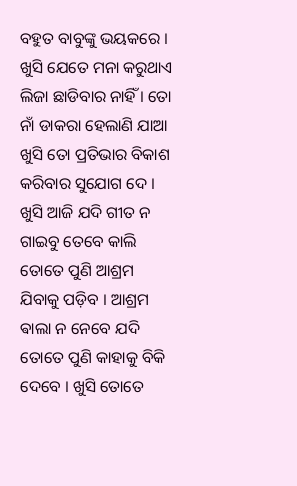ବହୁତ ବାବୁଙ୍କୁ ଭୟକରେ । ଖୁସି ଯେତେ ମନା କରୁଥାଏ ଲିଜା ଛାଡିବାର ନାହିଁ । ତୋ ନାଁ ଡାକରା ହେଲାଣି ଯାଆ ଖୁସି ତୋ ପ୍ରତିଭାର ବିକାଶ କରିବାର ସୁଯୋଗ ଦେ । ଖୁସି ଆଜି ଯଦି ଗୀତ ନ ଗାଇବୁ ତେବେ କାଲି ତୋତେ ପୁଣି ଆଶ୍ରମ ଯିବାକୁ ପଡ଼ିବ । ଆଶ୍ରମ ଵାଲା ନ ନେବେ ଯଦି ତୋତେ ପୁଣି କାହାକୁ ବିକି ଦେବେ । ଖୁସି ତୋତେ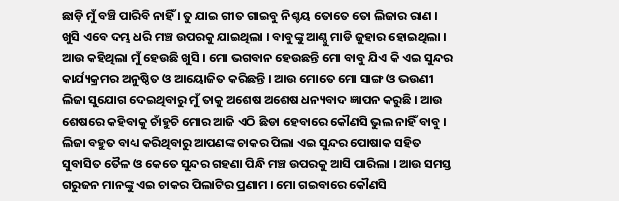ଛାଡ଼ି ମୁଁ ବଞ୍ଚି ପାରିବି ନାହିଁ । ତୁ ଯାଇ ଗୀତ ଗାଇବୁ ନିଶ୍ଚୟ ତୋତେ ତୋ ଲିଜାର ରାଣ । ଖୁସି ଏବେ ଦମ୍ଭ ଧରି ମଞ୍ଚ ଉପରକୁ ଯାଇଥିଲା । ବାବୁଙ୍କୁ ଆଣ୍ଠୁ ମାଡି ଜୁହାର ହୋଇଥିଲା । ଆଉ କହିଥିଲା ମୁଁ ହେଉଛି ଖୁସି । ମୋ ଭଗବାନ ହେଉଛନ୍ତି ମୋ ବାବୁ ଯିଏ କି ଏଇ ସୁନ୍ଦର କାର୍ଯ୍ୟକ୍ରମର ଅନୁଷ୍ଠିତ ଓ ଆୟୋଜିତ କରିଛନ୍ତି । ଆଉ ମୋତେ ମୋ ସାଙ୍ଗ ଓ ଭଉଣୀ ଲିଜା ସୁଯୋଗ ଦେଇଥିବାରୁ ମୁଁ ତାକୁ ଅଶେଷ ଅଶେଷ ଧନ୍ୟବାଦ ଜ୍ଞାପନ କରୁଛି । ଆଉ ଶେଷରେ କହିବାକୁ ଚାଁହୁଚି ମୋର ଆଜି ଏଠି ଛିଡା ହେବାରେ କୌଣସି ଭୁଲ ନାହିଁ ବାବୁ । ଲିଜା ବହୁତ ବାଧ୍ୟ କରିଥିବାରୁ ଆପଣଙ୍କ ଚାକର ପିଲା ଏଇ ସୁନ୍ଦର ପୋଷାକ ସହିତ ସୁବାସିତ ତୈଳ ଓ କେତେ ସୁନ୍ଦର ଗହଣା ପିନ୍ଧି ମଞ୍ଚ ଉପରକୁ ଆସି ପାରିଲା । ଆଉ ସମସ୍ତ ଗରୁଜନ ମାନଙ୍କୁ ଏଇ ଚାକର ପିଲାଟିର ପ୍ରଣାମ । ମୋ ଗଇବାରେ କୌଣସି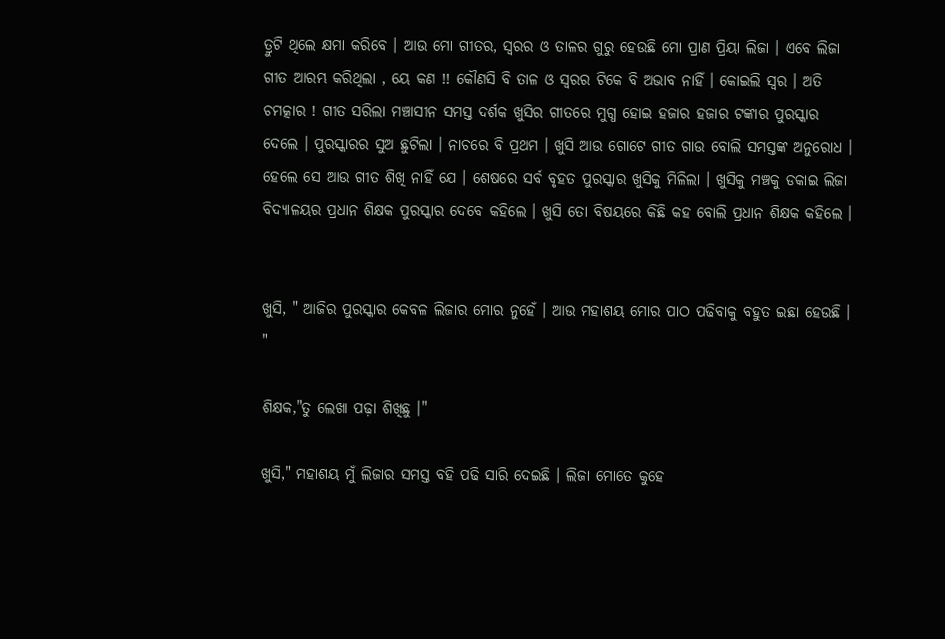ତ୍ରୁଟି ଥିଲେ କ୍ଷମା କରିବେ । ଆଉ ମୋ ଗୀତର, ସ୍ୱରର ଓ ତାଳର ଗୁରୁ ହେଉଛି ମୋ ପ୍ରାଣ ପ୍ରିୟା ଲିଜା । ଏବେ ଲିଜା ଗୀତ ଆରମ୍ଭ କରିଥିଲା , ୟେ କଣ !! କୌଣସି ବି ତାଳ ଓ ସ୍ୱରର ଟିକେ ବି ଅଭାବ ନାହିଁ । କୋଇଲି ସ୍ୱର । ଅତି ଚମତ୍କାର ! ଗୀତ ସରିଲା ମଞ୍ଚାସୀନ ସମସ୍ତ ଦର୍ଶକ ଖୁସିର ଗୀତରେ ମୁଗ୍ଧ ହୋଇ ହଜାର ହଜାର ଟଙ୍କାର ପୁରସ୍କାର ଦେଲେ । ପୁରସ୍କାରର ସୁଅ ଛୁଟିଲା । ନାଚରେ ବି ପ୍ରଥମ । ଖୁସି ଆଉ ଗୋଟେ ଗୀତ ଗାଉ ବୋଲି ସମସ୍ତଙ୍କ ଅନୁରୋଧ । ହେଲେ ସେ ଆଉ ଗୀତ ଶିଖି ନାହିଁ ଯେ । ଶେଷରେ ସର୍ବ ବୃହତ ପୁରସ୍କାର ଖୁସିକୁ ମିଳିଲା । ଖୁସିକୁ ମଞ୍ଚକୁ ଡକାଇ ଲିଜା ବିଦ୍ୟାଳୟର ପ୍ରଧାନ ଶିକ୍ଷକ ପୁରସ୍କାର ଦେବେ କହିଲେ । ଖୁସି ତୋ ବିଷୟରେ କିଛି କହ ବୋଲି ପ୍ରଧାନ ଶିକ୍ଷକ କହିଲେ ।


ଖୁସି, " ଆଜିର ପୁରସ୍କାର କେବଳ ଲିଜାର ମୋର ନୁହେଁ । ଆଉ ମହାଶୟ ମୋର ପାଠ ପଢିବାକୁ ବହୁତ ଇଛା ହେଉଛି । "

ଶିକ୍ଷକ,"ତୁ ଲେଖା ପଢ଼ା ଶିଖିଛୁ ।"

ଖୁସି," ମହାଶୟ ମୁଁ ଲିଜାର ସମସ୍ତ ବହି ପଢି ସାରି ଦେଇଛି । ଲିଜା ମୋତେ କୁହେ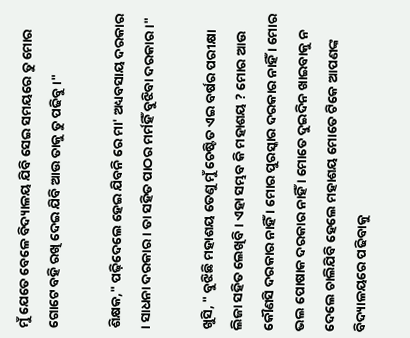ମୁଁ ଯେତେ ବେଳେ ବିଦ୍ୟାଳୟ ଯିବି ସେଇ ସମୟରେ ତୁ ମୋର ଗୋଟେ ବହି ରଖି ଦେଇ ଯିବି ଆଉ ତାକୁ ତୁ ପଢିବୁ ।"

ଶିକ୍ଷକ," ପଢ଼ିଦେଲେ ହେଇ ଯିବନି ରେ ମା' ଅଧ୍ୟବସାୟ ଦରକାର । ସାଧନା ଦରକାର । ତା ସହିତ ପାଠର ମର୍ମହିଁ ବୁଝିବା ଦରକାର ।"

ଖୁସି, " ବୁଝିଛି ମହାଶୟ ତେଣୁ ମୁଁ ଚେଷ୍ଟିତ ଏଇ ବର୍ଷର ପରୀକ୍ଷା ଲିଜା ସହିତ ଲେଖିବି । ଏହା ସମ୍ଭବ କି ମହାଶୟ ? ମୋର ଆଉ କୌଣସି ଦରକାର ନାହିଁ । ମୋର ପୁରସ୍କାର ଦରକାର ନାହିଁ । ମୋର ଭଲ ପୋଷାକ ଦରକାର ନାହିଁ । ମୋତେ ଦୁଇଦିନ ଖାଇବାକୁ ନ ଦେଲେ ଚାଲିଯିବି ହେଲେ ମହାଶୟ ମୋତେ ଟିକେ ଆପଣଙ୍କ ବିଦ୍ୟାଳୟରେ ପଢିବାକୁ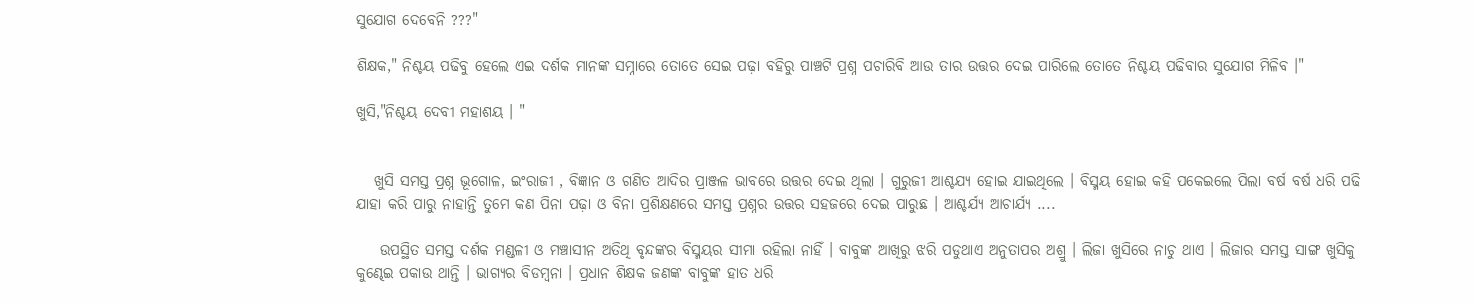ସୁଯୋଗ ଦେବେନି ???"

ଶିକ୍ଷକ," ନିଶ୍ଚୟ ପଢିବୁ ହେଲେ ଏଇ ଦର୍ଶକ ମାନଙ୍କ ସମ୍ନାରେ ତୋତେ ସେଇ ପଢ଼ା ବହିରୁ ପାଞ୍ଚଟି ପ୍ରଶ୍ନ ପଚାରିବି ଆଉ ତାର ଉତ୍ତର ଦେଇ ପାରିଲେ ତୋତେ ନିଶ୍ଚୟ ପଢିବାର ସୁଯୋଗ ମିଳିବ ।"

ଖୁସି,"ନିଶ୍ଚୟ ଦେବୀ ମହାଶୟ । "


   ଖୁସି ସମସ୍ତ ପ୍ରଶ୍ନ ଭୂଗୋଳ, ଇଂରାଜୀ , ବିଜ୍ଞାନ ଓ ଗଣିତ ଆଦିର ପ୍ରାଞ୍ଜଳ ଭାବରେ ଉତ୍ତର ଦେଇ ଥିଲା । ଗୁରୁଜୀ ଆଶ୍ଚଯ୍ୟ ହୋଇ ଯାଇଥିଲେ । ବିସ୍ମୟ ହୋଇ କହି ପକେଇଲେ ପିଲା ବର୍ଷ ବର୍ଷ ଧରି ପଢି ଯାହା କରି ପାରୁ ନାହାନ୍ତି ତୁମେ କଣ ପିନା ପଢ଼ା ଓ ବିନା ପ୍ରଶିକ୍ଷଣରେ ସମସ୍ତ ପ୍ରଶ୍ନର ଉତ୍ତର ସହଜରେ ଦେଇ ପାରୁଛ । ଆଶ୍ଚର୍ଯ୍ୟ ଆଚାର୍ଯ୍ୟ ....

    ଉପସ୍ଥିତ ସମସ୍ତ ଦର୍ଶକ ମଣ୍ଡଳୀ ଓ ମଞ୍ଚାସୀନ ଅତିଥି ବୃନ୍ଦଙ୍କର ବିସ୍ମୟର ସୀମା ରହିଲା ନାହିଁ । ବାବୁଙ୍କ ଆଖିରୁ ଝରି ପଡୁଥାଏ ଅନୁତାପର ଅଶ୍ରୁ । ଲିଜା ଖୁସିରେ ନାଚୁ ଥାଏ । ଲିଜାର ସମସ୍ତ ସାଙ୍ଗ ଖୁସିକୁ କୁଣ୍ଢେଇ ପକାଉ ଥାନ୍ତି । ଭାଗ୍ୟର ବିଡମ୍ବନା । ପ୍ରଧାନ ଶିକ୍ଷକ ଜଣଙ୍କ ବାବୁଙ୍କ ହାତ ଧରି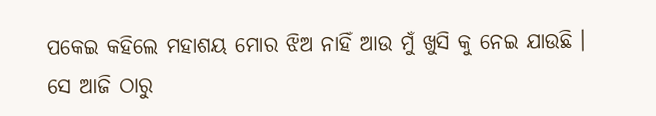ପକେଇ କହିଲେ ମହାଶୟ ମୋର ଝିଅ ନାହିଁ ଆଉ ମୁଁ ଖୁସି କୁ ନେଇ ଯାଉଛି । ସେ ଆଜି ଠାରୁ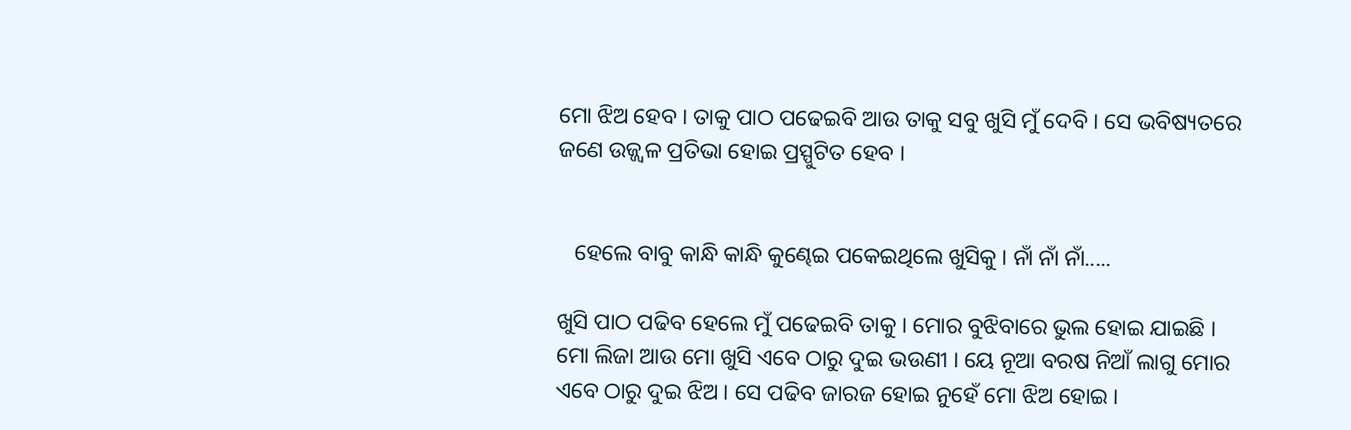ମୋ ଝିଅ ହେବ । ତାକୁ ପାଠ ପଢେଇବି ଆଉ ତାକୁ ସବୁ ଖୁସି ମୁଁ ଦେବି । ସେ ଭବିଷ୍ୟତରେ ଜଣେ ଉଜ୍ଜ୍ୱଳ ପ୍ରତିଭା ହୋଇ ପ୍ରସ୍ପୁଟିତ ହେବ ।


   ହେଲେ ବାବୁ କାନ୍ଧି କାନ୍ଧି କୁଣ୍ଢେଇ ପକେଇଥିଲେ ଖୁସିକୁ । ନାଁ ନାଁ ନାଁ.....

ଖୁସି ପାଠ ପଢିବ ହେଲେ ମୁଁ ପଢେଇବି ତାକୁ । ମୋର ବୁଝିବାରେ ଭୁଲ ହୋଇ ଯାଇଛି । ମୋ ଲିଜା ଆଉ ମୋ ଖୁସି ଏବେ ଠାରୁ ଦୁଇ ଭଉଣୀ । ୟେ ନୂଆ ବରଷ ନିଆଁ ଲାଗୁ ମୋର ଏବେ ଠାରୁ ଦୁଇ ଝିଅ । ସେ ପଢିବ ଜାରଜ ହୋଇ ନୁହେଁ ମୋ ଝିଅ ହୋଇ ।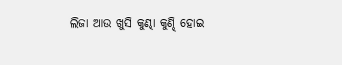ଲିଜା ଆଉ ଖୁସି କୁଣ୍ଢା କୁଣ୍ଢି ହୋଇ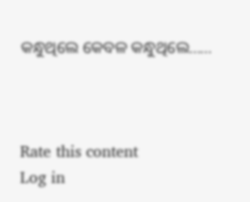କନ୍ଧୁଥିଲେ କେବଳ କନ୍ଧୁଥିଲେ......



Rate this content
Log in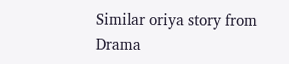Similar oriya story from Drama